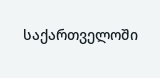საქართველოში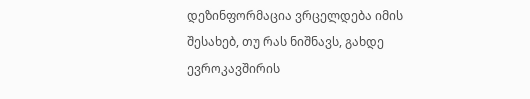დეზინფორმაცია ვრცელდება იმის შესახებ, თუ რას ნიშნავს, გახდე ევროკავშირის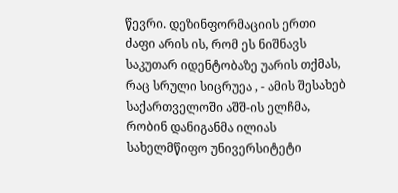წევრი. დეზინფორმაციის ერთი ძაფი არის ის, რომ ეს ნიშნავს საკუთარ იდენტობაზე უარის თქმას, რაც სრული სიცრუეა , - ამის შესახებ საქართველოში აშშ-ის ელჩმა, რობინ დანიგანმა ილიას სახელმწიფო უნივერსიტეტი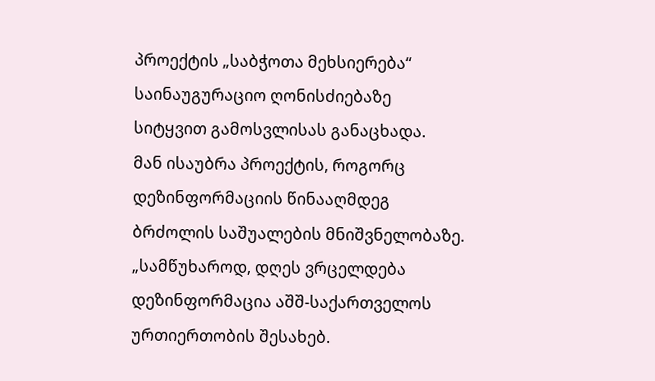პროექტის „საბჭოთა მეხსიერება“ საინაუგურაციო ღონისძიებაზე სიტყვით გამოსვლისას განაცხადა.
მან ისაუბრა პროექტის, როგორც დეზინფორმაციის წინააღმდეგ ბრძოლის საშუალების მნიშვნელობაზე.
„სამწუხაროდ, დღეს ვრცელდება დეზინფორმაცია აშშ-საქართველოს ურთიერთობის შესახებ.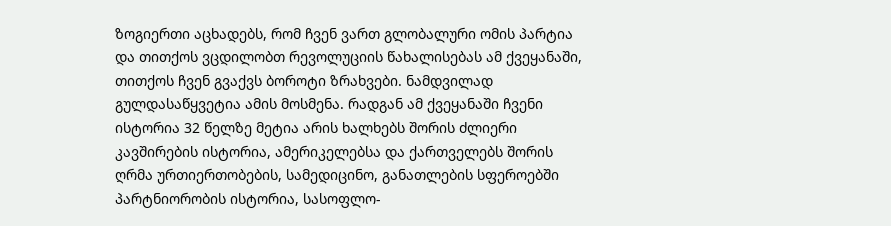ზოგიერთი აცხადებს, რომ ჩვენ ვართ გლობალური ომის პარტია და თითქოს ვცდილობთ რევოლუციის წახალისებას ამ ქვეყანაში, თითქოს ჩვენ გვაქვს ბოროტი ზრახვები. ნამდვილად გულდასაწყვეტია ამის მოსმენა. რადგან ამ ქვეყანაში ჩვენი ისტორია 32 წელზე მეტია არის ხალხებს შორის ძლიერი კავშირების ისტორია, ამერიკელებსა და ქართველებს შორის ღრმა ურთიერთობების, სამედიცინო, განათლების სფეროებში პარტნიორობის ისტორია, სასოფლო-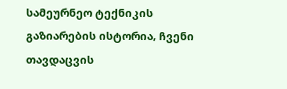სამეურნეო ტექნიკის გაზიარების ისტორია, ჩვენი თავდაცვის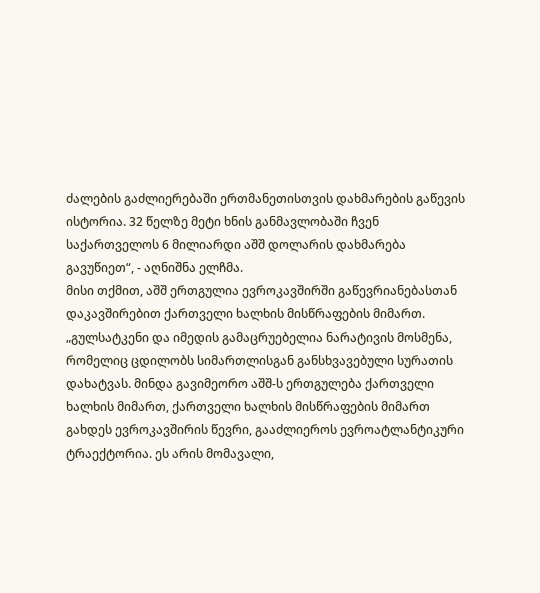ძალების გაძლიერებაში ერთმანეთისთვის დახმარების გაწევის ისტორია. 32 წელზე მეტი ხნის განმავლობაში ჩვენ საქართველოს 6 მილიარდი აშშ დოლარის დახმარება გავუწიეთ“, - აღნიშნა ელჩმა.
მისი თქმით, აშშ ერთგულია ევროკავშირში გაწევრიანებასთან დაკავშირებით ქართველი ხალხის მისწრაფების მიმართ.
„გულსატკენი და იმედის გამაცრუებელია ნარატივის მოსმენა, რომელიც ცდილობს სიმართლისგან განსხვავებული სურათის დახატვას. მინდა გავიმეორო აშშ-ს ერთგულება ქართველი ხალხის მიმართ, ქართველი ხალხის მისწრაფების მიმართ გახდეს ევროკავშირის წევრი, გააძლიეროს ევროატლანტიკური ტრაექტორია. ეს არის მომავალი,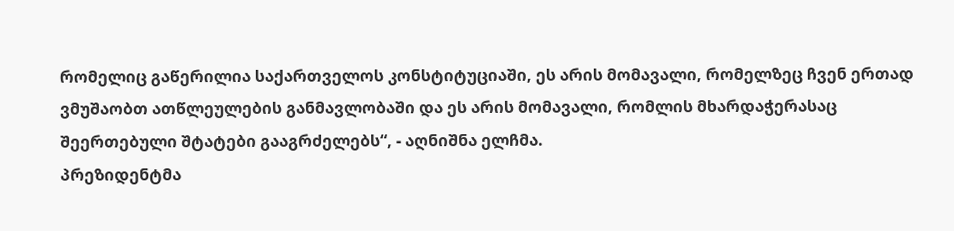რომელიც გაწერილია საქართველოს კონსტიტუციაში, ეს არის მომავალი, რომელზეც ჩვენ ერთად ვმუშაობთ ათწლეულების განმავლობაში და ეს არის მომავალი, რომლის მხარდაჭერასაც შეერთებული შტატები გააგრძელებს“, - აღნიშნა ელჩმა.
პრეზიდენტმა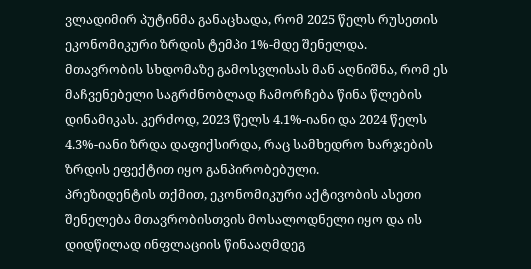ვლადიმირ პუტინმა განაცხადა, რომ 2025 წელს რუსეთის ეკონომიკური ზრდის ტემპი 1%-მდე შენელდა.
მთავრობის სხდომაზე გამოსვლისას მან აღნიშნა, რომ ეს მაჩვენებელი საგრძნობლად ჩამორჩება წინა წლების დინამიკას. კერძოდ, 2023 წელს 4.1%-იანი და 2024 წელს 4.3%-იანი ზრდა დაფიქსირდა, რაც სამხედრო ხარჯების ზრდის ეფექტით იყო განპირობებული.
პრეზიდენტის თქმით, ეკონომიკური აქტივობის ასეთი შენელება მთავრობისთვის მოსალოდნელი იყო და ის დიდწილად ინფლაციის წინააღმდეგ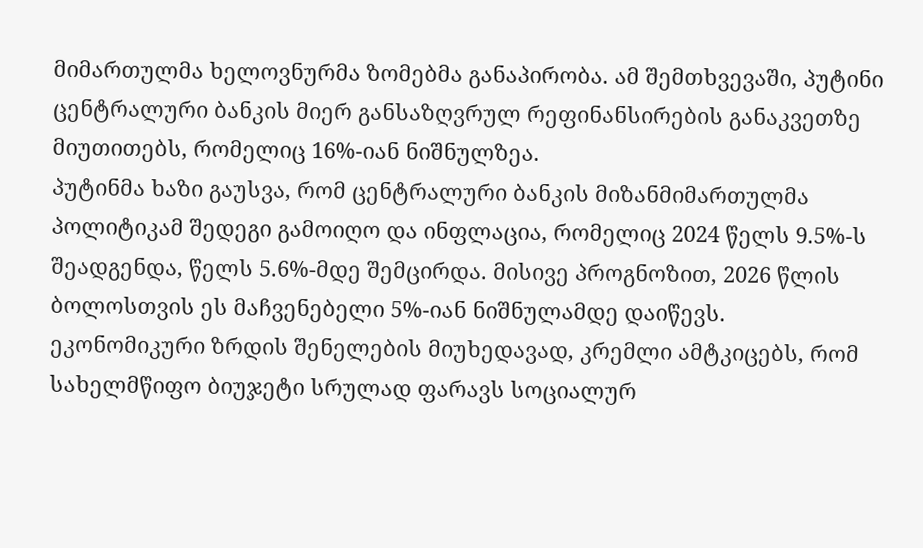მიმართულმა ხელოვნურმა ზომებმა განაპირობა. ამ შემთხვევაში, პუტინი ცენტრალური ბანკის მიერ განსაზღვრულ რეფინანსირების განაკვეთზე მიუთითებს, რომელიც 16%-იან ნიშნულზეა.
პუტინმა ხაზი გაუსვა, რომ ცენტრალური ბანკის მიზანმიმართულმა პოლიტიკამ შედეგი გამოიღო და ინფლაცია, რომელიც 2024 წელს 9.5%-ს შეადგენდა, წელს 5.6%-მდე შემცირდა. მისივე პროგნოზით, 2026 წლის ბოლოსთვის ეს მაჩვენებელი 5%-იან ნიშნულამდე დაიწევს.
ეკონომიკური ზრდის შენელების მიუხედავად, კრემლი ამტკიცებს, რომ სახელმწიფო ბიუჯეტი სრულად ფარავს სოციალურ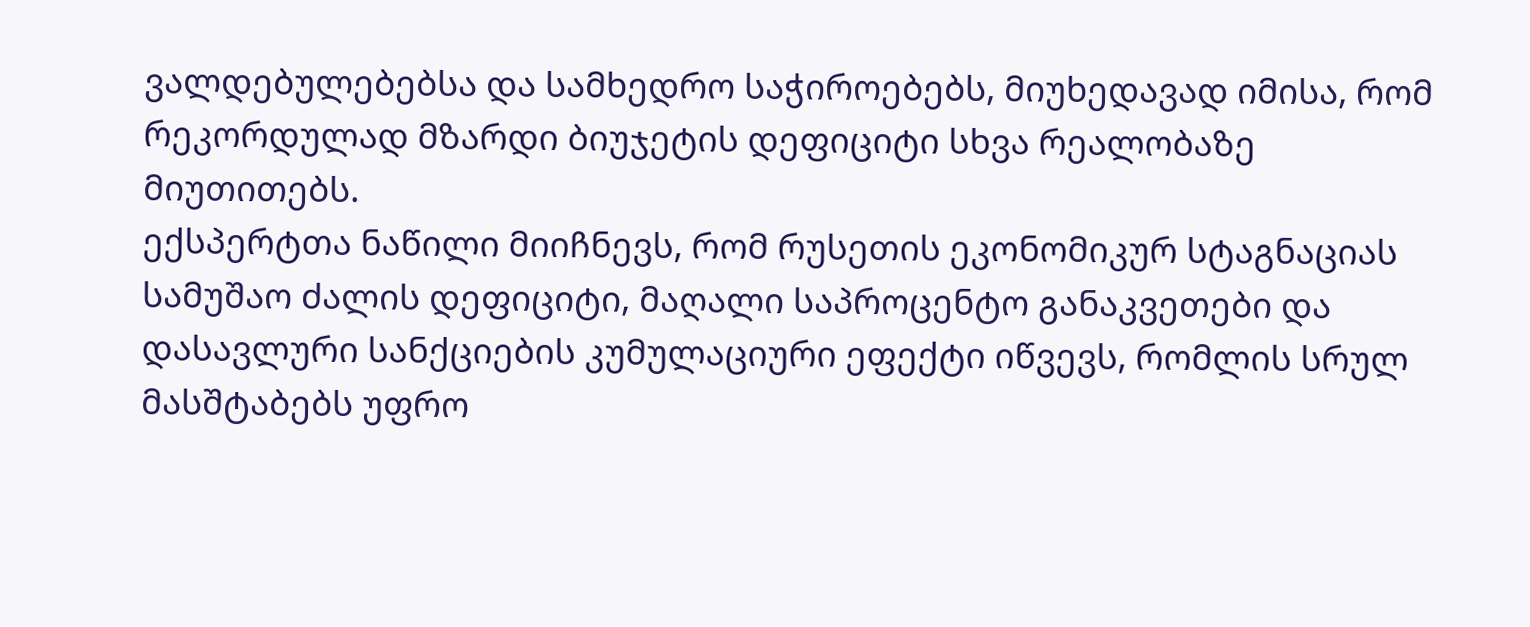ვალდებულებებსა და სამხედრო საჭიროებებს, მიუხედავად იმისა, რომ რეკორდულად მზარდი ბიუჯეტის დეფიციტი სხვა რეალობაზე მიუთითებს.
ექსპერტთა ნაწილი მიიჩნევს, რომ რუსეთის ეკონომიკურ სტაგნაციას სამუშაო ძალის დეფიციტი, მაღალი საპროცენტო განაკვეთები და დასავლური სანქციების კუმულაციური ეფექტი იწვევს, რომლის სრულ მასშტაბებს უფრო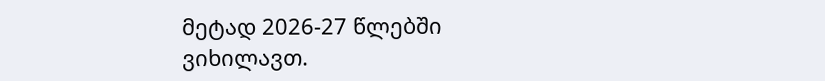მეტად 2026-27 წლებში ვიხილავთ.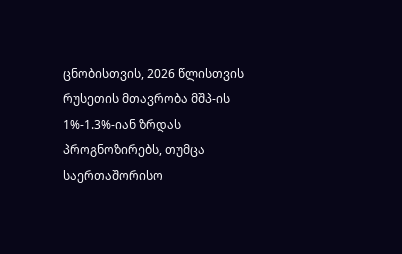ცნობისთვის, 2026 წლისთვის რუსეთის მთავრობა მშპ-ის 1%-1.3%-იან ზრდას პროგნოზირებს, თუმცა საერთაშორისო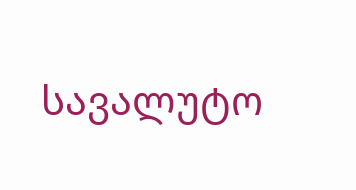სავალუტო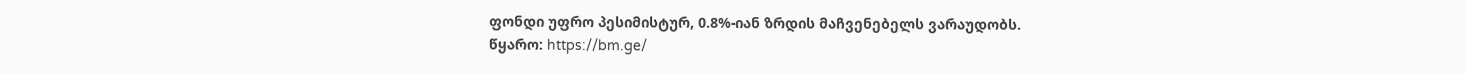ფონდი უფრო პესიმისტურ, 0.8%-იან ზრდის მაჩვენებელს ვარაუდობს.
წყარო: https://bm.ge/